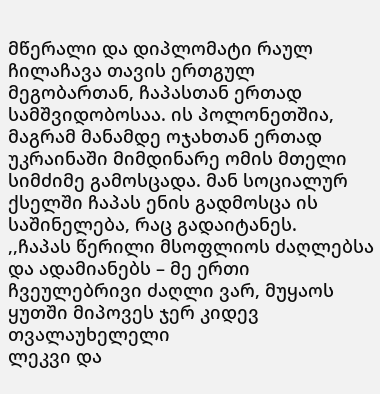მწერალი და დიპლომატი რაულ ჩილაჩავა თავის ერთგულ მეგობართან, ჩაპასთან ერთად სამშვიდობოსაა. ის პოლონეთშია, მაგრამ მანამდე ოჯახთან ერთად უკრაინაში მიმდინარე ომის მთელი სიმძიმე გამოსცადა. მან სოციალურ ქსელში ჩაპას ენის გადმოსცა ის საშინელება, რაც გადაიტანეს.
,,ჩაპას წერილი მსოფლიოს ძაღლებსა და ადამიანებს – მე ერთი ჩვეულებრივი ძაღლი ვარ, მუყაოს ყუთში მიპოვეს ჯერ კიდევ თვალაუხელელი
ლეკვი და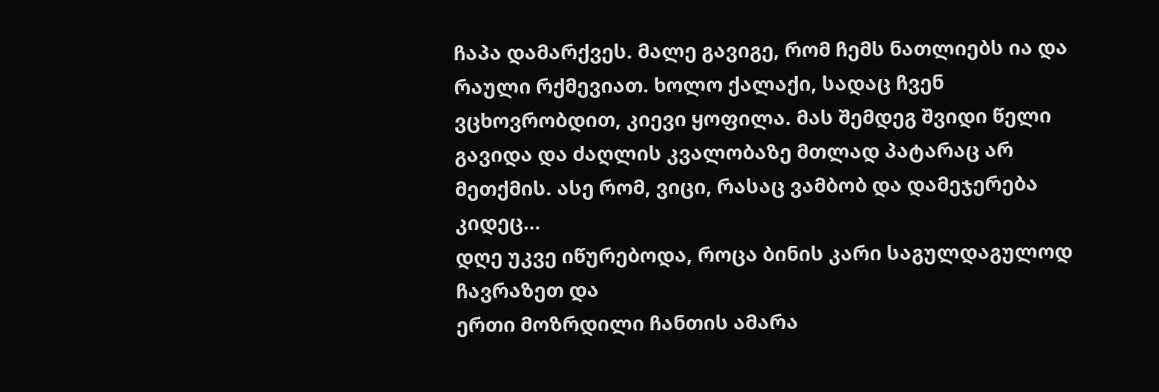ჩაპა დამარქვეს. მალე გავიგე, რომ ჩემს ნათლიებს ია და რაული რქმევიათ. ხოლო ქალაქი, სადაც ჩვენ ვცხოვრობდით, კიევი ყოფილა. მას შემდეგ შვიდი წელი გავიდა და ძაღლის კვალობაზე მთლად პატარაც არ მეთქმის. ასე რომ, ვიცი, რასაც ვამბობ და დამეჯერება კიდეც…
დღე უკვე იწურებოდა, როცა ბინის კარი საგულდაგულოდ ჩავრაზეთ და
ერთი მოზრდილი ჩანთის ამარა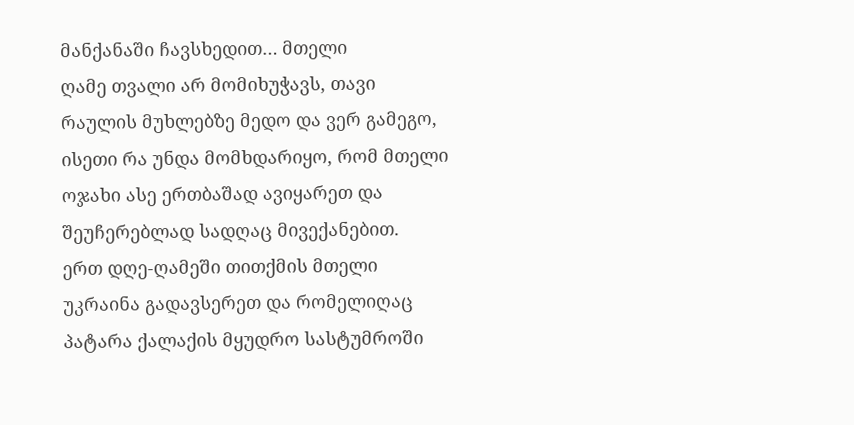მანქანაში ჩავსხედით… მთელი
ღამე თვალი არ მომიხუჭავს, თავი რაულის მუხლებზე მედო და ვერ გამეგო, ისეთი რა უნდა მომხდარიყო, რომ მთელი ოჯახი ასე ერთბაშად ავიყარეთ და შეუჩერებლად სადღაც მივექანებით.
ერთ დღე-ღამეში თითქმის მთელი უკრაინა გადავსერეთ და რომელიღაც პატარა ქალაქის მყუდრო სასტუმროში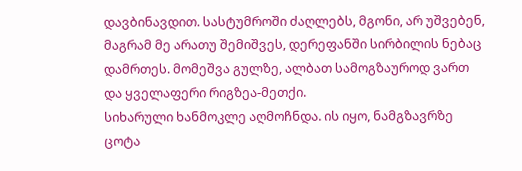დავბინავდით. სასტუმროში ძაღლებს, მგონი, არ უშვებენ, მაგრამ მე არათუ შემიშვეს, დერეფანში სირბილის ნებაც დამრთეს. მომეშვა გულზე, ალბათ სამოგზაუროდ ვართ და ყველაფერი რიგზეა-მეთქი.
სიხარული ხანმოკლე აღმოჩნდა. ის იყო, ნამგზავრზე ცოტა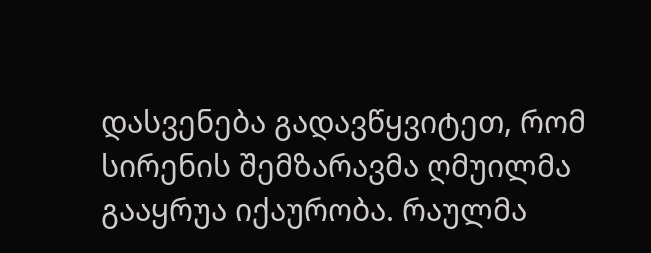დასვენება გადავწყვიტეთ, რომ სირენის შემზარავმა ღმუილმა გააყრუა იქაურობა. რაულმა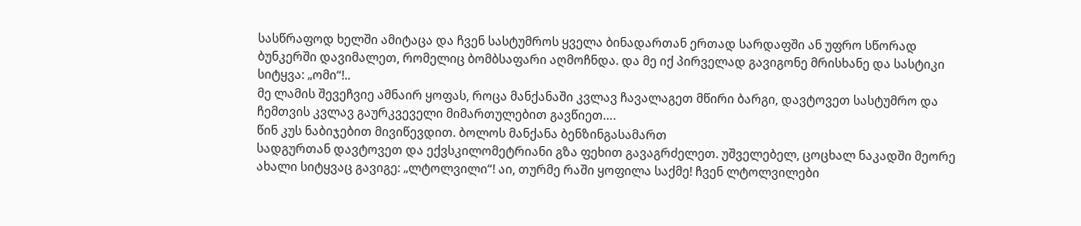სასწრაფოდ ხელში ამიტაცა და ჩვენ სასტუმროს ყველა ბინადართან ერთად სარდაფში ან უფრო სწორად ბუნკერში დავიმალეთ, რომელიც ბომბსაფარი აღმოჩნდა. და მე იქ პირველად გავიგონე მრისხანე და სასტიკი სიტყვა: „ომი“!..
მე ლამის შევეჩვიე ამნაირ ყოფას, როცა მანქანაში კვლავ ჩავალაგეთ მწირი ბარგი, დავტოვეთ სასტუმრო და ჩემთვის კვლავ გაურკვეველი მიმართულებით გავწიეთ….
წინ კუს ნაბიჯებით მივიწევდით. ბოლოს მანქანა ბენზინგასამართ
სადგურთან დავტოვეთ და ექვსკილომეტრიანი გზა ფეხით გავაგრძელეთ. უშველებელ, ცოცხალ ნაკადში მეორე ახალი სიტყვაც გავიგე: „ლტოლვილი“! აი, თურმე რაში ყოფილა საქმე! ჩვენ ლტოლვილები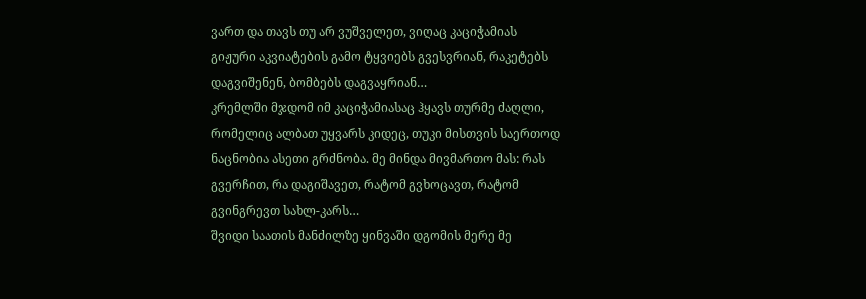ვართ და თავს თუ არ ვუშველეთ, ვიღაც კაციჭამიას გიჟური აკვიატების გამო ტყვიებს გვესვრიან, რაკეტებს დაგვიშენენ, ბომბებს დაგვაყრიან…
კრემლში მჯდომ იმ კაციჭამიასაც ჰყავს თურმე ძაღლი, რომელიც ალბათ უყვარს კიდეც, თუკი მისთვის საერთოდ ნაცნობია ასეთი გრძნობა. მე მინდა მივმართო მას: რას გვერჩით, რა დაგიშავეთ, რატომ გვხოცავთ, რატომ გვინგრევთ სახლ-კარს…
შვიდი საათის მანძილზე ყინვაში დგომის მერე მე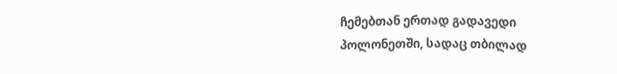ჩემებთან ერთად გადავედი
პოლონეთში, სადაც თბილად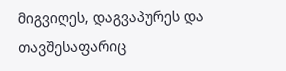მიგვიღეს, დაგვაპურეს და თავშესაფარიც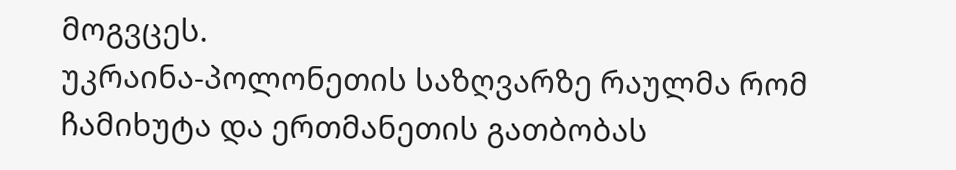მოგვცეს.
უკრაინა-პოლონეთის საზღვარზე რაულმა რომ ჩამიხუტა და ერთმანეთის გათბობას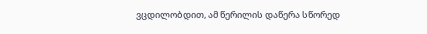ვცდილობდით, ამ წერილის დაწერა სწორედ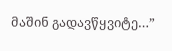მაშინ გადავწყვიტე…”